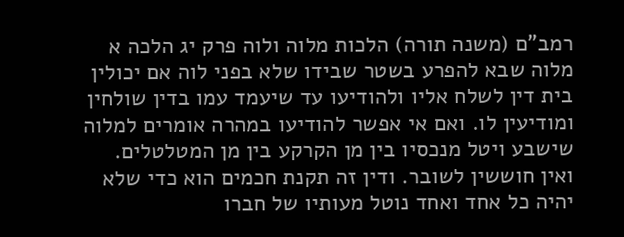רמב"ם (משנה תורה) הלכות מלוה ולוה פרק יג הלכה א
מלוה שבא להפרע בשטר שבידו שלא בפני לוה אם יכולין בית דין לשלח אליו ולהודיעו עד שיעמד עמו בדין שולחין ומודיעין לו. ואם אי אפשר להודיעו במהרה אומרים למלוה שישבע ויטל מנכסיו בין מן הקרקע בין מן המטלטלים. ואין חוששין לשובר. ודין זה תקנת חכמים הוא כדי שלא יהיה כל אחד ואחד נוטל מעותיו של חברו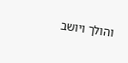והולך ויושב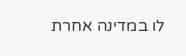לו במדינה אחרת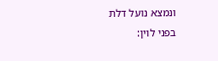ונמצא נועל דלת בפני לוין: